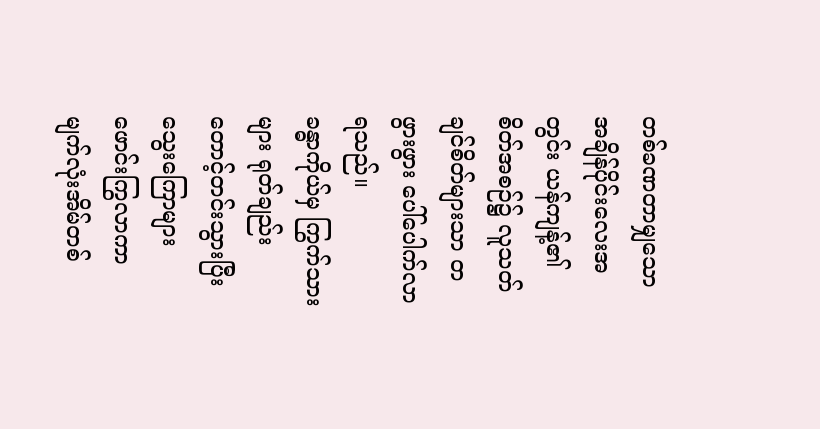တစ်ခဏတာမျှသော အချိန်ပိုင်းလေးအတွင်း ယန်ကျန့်၏ စိတ်အစဉ်၌ လူသတ်ချင်စိတ်များသာ တဖွားဖွား ပေါ်ပေါက်လာရသည်။
ခန္ဓာကိုယ်မှ ကြွက်သားများ ရုတ်ချည်း တောင့်တင်းသွားပြီး သွေးကြောများ ဖောင်းကြွလာကာ မျက်လုံးအိမ်တစ်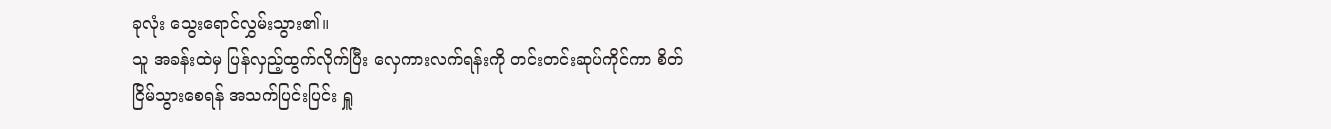ခုလုံး သွေးရောင်လွှမ်းသွား၏။
သူ အခန်းထဲမှ ပြန်လှည့်ထွက်လိုက်ပြီး လှေကားလက်ရန်းကို တင်းတင်းဆုပ်ကိုင်ကာ စိတ်ငြိမ်သွားစေရန် အသက်ပြင်းပြင်း ရှူ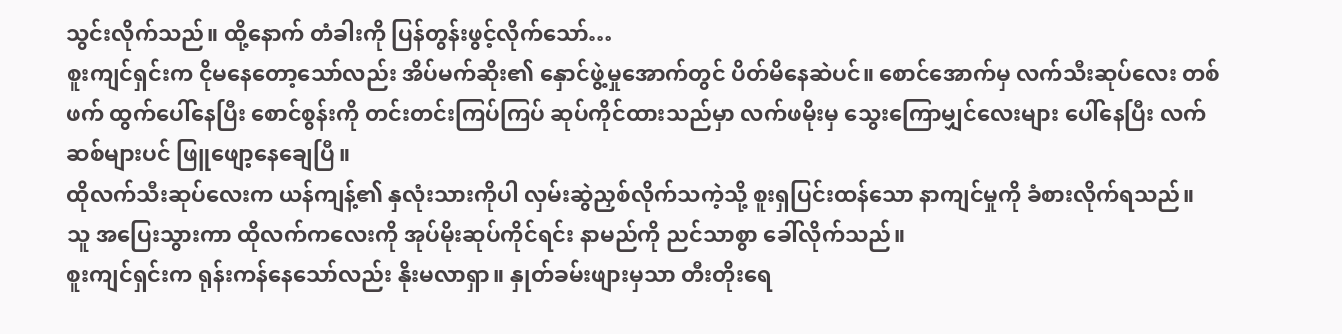သွင်းလိုက်သည်။ ထို့နောက် တံခါးကို ပြန်တွန်းဖွင့်လိုက်သော်…
စူးကျင်ရှင်းက ငိုမနေတော့သော်လည်း အိပ်မက်ဆိုး၏ နှောင်ဖွဲ့မှုအောက်တွင် ပိတ်မိနေဆဲပင်။ စောင်အောက်မှ လက်သီးဆုပ်လေး တစ်ဖက် ထွက်ပေါ်နေပြီး စောင်စွန်းကို တင်းတင်းကြပ်ကြပ် ဆုပ်ကိုင်ထားသည်မှာ လက်ဖမိုးမှ သွေးကြောမျှင်လေးများ ပေါ်နေပြီး လက်ဆစ်များပင် ဖြူဖျော့နေချေပြီ။
ထိုလက်သီးဆုပ်လေးက ယန်ကျန့်၏ နှလုံးသားကိုပါ လှမ်းဆွဲညှစ်လိုက်သကဲ့သို့ စူးရှပြင်းထန်သော နာကျင်မှုကို ခံစားလိုက်ရသည်။
သူ အပြေးသွားကာ ထိုလက်ကလေးကို အုပ်မိုးဆုပ်ကိုင်ရင်း နာမည်ကို ညင်သာစွာ ခေါ်လိုက်သည်။
စူးကျင်ရှင်းက ရုန်းကန်နေသော်လည်း နိုးမလာရှာ။ နှုတ်ခမ်းဖျားမှသာ တီးတိုးရေ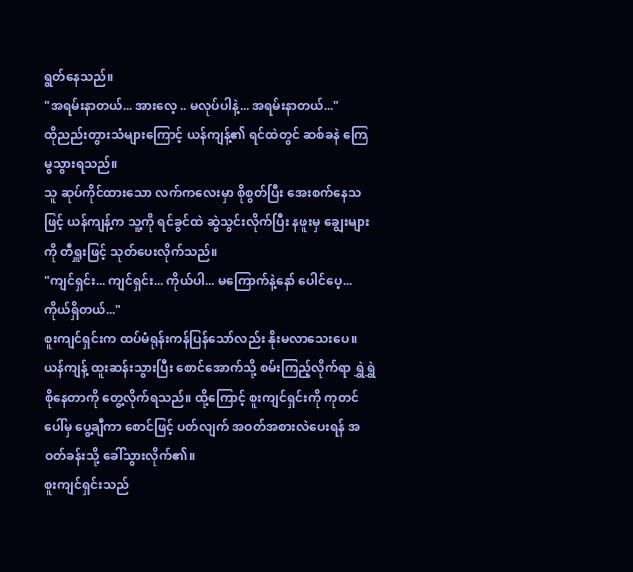ရွတ်နေသည်။
"အရမ်းနာတယ်... အားလေ့ .. မလုပ်ပါနဲ့... အရမ်းနာတယ်..."
ထိုညည်းတွားသံများကြောင့် ယန်ကျန့်၏ ရင်ထဲတွင် ဆစ်ခနဲ ကြေမွသွားရသည်။
သူ ဆုပ်ကိုင်ထားသော လက်ကလေးမှာ စိုစွတ်ပြီး အေးစက်နေသဖြင့် ယန်ကျန့်က သူ့ကို ရင်ခွင်ထဲ ဆွဲသွင်းလိုက်ပြီး နဖူးမှ ချွေးများကို တီရှူးဖြင့် သုတ်ပေးလိုက်သည်။
"ကျင်ရှင်း... ကျင်ရှင်း... ကိုယ်ပါ... မကြောက်နဲ့နော် ပေါင်ပေ့... ကိုယ်ရှိတယ်..."
စူးကျင်ရှင်းက ထပ်မံရုန်းကန်ပြန်သော်လည်း နိုးမလာသေးပေ။
ယန်ကျန့် ထူးဆန်းသွားပြီး စောင်အောက်သို့ စမ်းကြည့်လိုက်ရာ ရွှဲရွှဲစိုနေတာကို တွေ့လိုက်ရသည်။ ထို့ကြောင့် စူးကျင်ရှင်းကို ကုတင်ပေါ်မှ ပွေ့ချီကာ စောင်ဖြင့် ပတ်လျက် အဝတ်အစားလဲပေးရန် အဝတ်ခန်းသို့ ခေါ်သွားလိုက်၏။
စူးကျင်ရှင်းသည်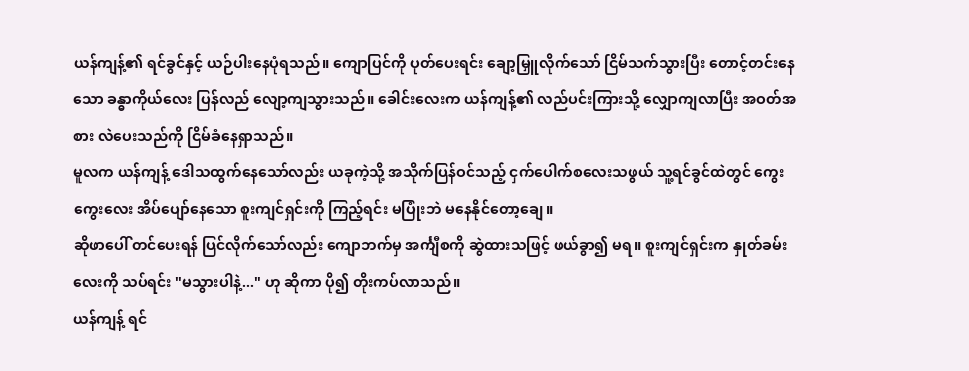ယန်ကျန့်၏ ရင်ခွင်နှင့် ယဉ်ပါးနေပုံရသည်။ ကျောပြင်ကို ပုတ်ပေးရင်း ချော့မြှူလိုက်သော် ငြိမ်သက်သွားပြီး တောင့်တင်းနေသော ခန္ဓာကိုယ်လေး ပြန်လည် လျော့ကျသွားသည်။ ခေါင်းလေးက ယန်ကျန့်၏ လည်ပင်းကြားသို့ လျှောကျလာပြီး အဝတ်အစား လဲပေးသည်ကို ငြိမ်ခံနေရှာသည်။
မူလက ယန်ကျန့် ဒေါသထွက်နေသော်လည်း ယခုကဲ့သို့ အသိုက်ပြန်ဝင်သည့် ငှက်ပေါက်စလေးသဖွယ် သူ့ရင်ခွင်ထဲတွင် ကွေးကွေးလေး အိပ်ပျော်နေသော စူးကျင်ရှင်းကို ကြည့်ရင်း မပြုံးဘဲ မနေနိုင်တော့ချေ။
ဆိုဖာပေါ် တင်ပေးရန် ပြင်လိုက်သော်လည်း ကျောဘက်မှ အင်္ကျီစကို ဆွဲထားသဖြင့် ဖယ်ခွာ၍ မရ။ စူးကျင်ရှင်းက နှုတ်ခမ်းလေးကို သပ်ရင်း "မသွားပါနဲ့..." ဟု ဆိုကာ ပို၍ တိုးကပ်လာသည်။
ယန်ကျန့် ရင်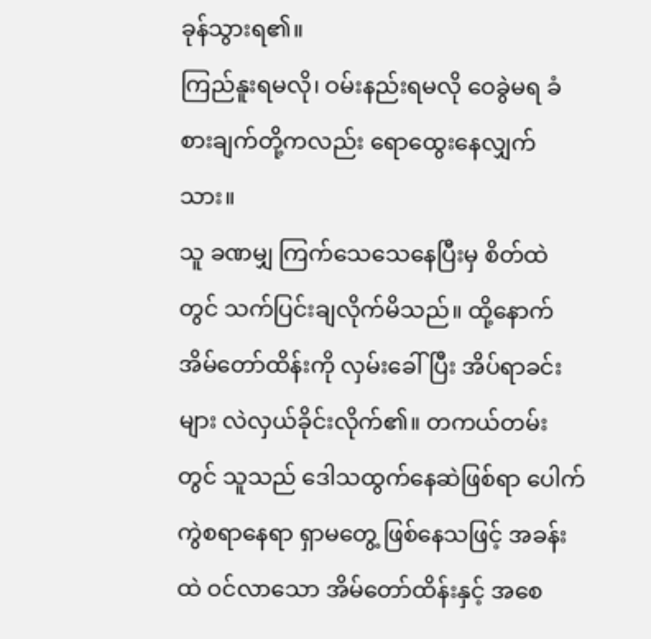ခုန်သွားရ၏။
ကြည်နူးရမလို၊ ဝမ်းနည်းရမလို ဝေခွဲမရ ခံစားချက်တို့ကလည်း ရောထွေးနေလျှက်သား။
သူ ခဏမျှ ကြက်သေသေနေပြီးမှ စိတ်ထဲတွင် သက်ပြင်းချလိုက်မိသည်။ ထို့နောက် အိမ်တော်ထိန်းကို လှမ်းခေါ်ပြီး အိပ်ရာခင်းများ လဲလှယ်ခိုင်းလိုက်၏။ တကယ်တမ်းတွင် သူသည် ဒေါသထွက်နေဆဲဖြစ်ရာ ပေါက်ကွဲစရာနေရာ ရှာမတွေ့ ဖြစ်နေသဖြင့် အခန်းထဲ ဝင်လာသော အိမ်တော်ထိန်းနှင့် အစေ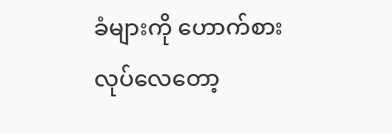ခံများကို ဟောက်စားလုပ်လေတော့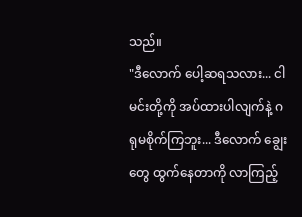သည်။
"ဒီလောက် ပေါ့ဆရသလား... ငါ မင်းတို့ကို အပ်ထားပါလျက်နဲ့ ဂရုမစိုက်ကြဘူး... ဒီလောက် ချွေးတွေ ထွက်နေတာကို လာကြည့်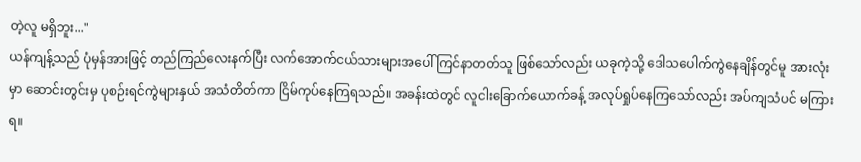တဲ့လူ မရှိဘူး..."
ယန်ကျန့်သည် ပုံမှန်အားဖြင့် တည်ကြည်လေးနက်ပြီး လက်အောက်ငယ်သားများအပေါ် ကြင်နာတတ်သူ ဖြစ်သော်လည်း ယခုကဲ့သို့ ဒေါသပေါက်ကွဲနေချိန်တွင်မူ အားလုံးမှာ ဆောင်းတွင်းမှ ပုစဉ်းရင်ကွဲများနှယ် အသံတိတ်ကာ ငြိမ်ကုပ်နေကြရသည်။ အခန်းထဲတွင် လူငါးခြောက်ယောက်ခန့် အလုပ်ရှုပ်နေကြသော်လည်း အပ်ကျသံပင် မကြားရ။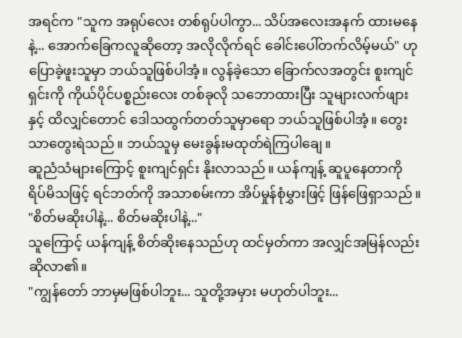အရင်က "သူက အရုပ်လေး တစ်ရုပ်ပါကွာ... သိပ်အလေးအနက် ထားမနေနဲ့... အောက်ခြေကလူဆိုတော့ အလိုလိုက်ရင် ခေါင်းပေါ်တက်လိမ့်မယ်" ဟု ပြောခဲ့ဖူးသူမှာ ဘယ်သူဖြစ်ပါအံ့။ လွန်ခဲ့သော ခြောက်လအတွင်း စူးကျင်ရှင်းကို ကိုယ်ပိုင်ပစ္စည်းလေး တစ်ခုလို သဘောထားပြီး သူများလက်ဖျားနှင့် ထိလျှင်တောင် ဒေါသထွက်တတ်သူမှာရော ဘယ်သူဖြစ်ပါအံ့။ တွေးသာတွေးရဲသည်။ ဘယ်သူမှ မေးခွန်းမထုတ်ရဲကြပါချေ။
ဆူညံသံများကြောင့် စူးကျင်ရှင်း နိုးလာသည်။ ယန်ကျန့် ဆူပူနေတာကို ရိပ်မိသဖြင့် ရင်ဘတ်ကို အသာစမ်းကာ အိပ်မှုန်စုံမွှားဖြင့် ဖြန်ဖြေရှာသည်။
"စိတ်မဆိုးပါနဲ့... စိတ်မဆိုးပါနဲ့..."
သူကြောင့် ယန်ကျန့် စိတ်ဆိုးနေသည်ဟု ထင်မှတ်ကာ အလျှင်အမြန်လည်း ဆိုလာ၏။
"ကျွန်တော် ဘာမှမဖြစ်ပါဘူး... သူတို့အမှား မဟုတ်ပါဘူး...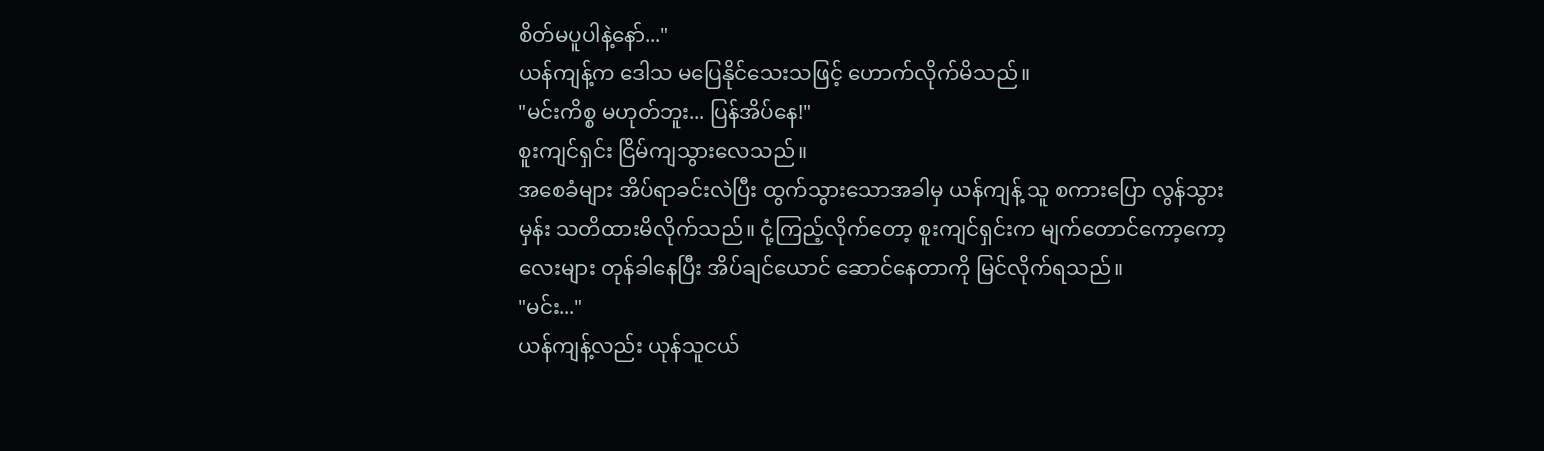စိတ်မပူပါနဲ့နော်..."
ယန်ကျန့်က ဒေါသ မပြေနိုင်သေးသဖြင့် ဟောက်လိုက်မိသည်။
"မင်းကိစ္စ မဟုတ်ဘူး... ပြန်အိပ်နေ!"
စူးကျင်ရှင်း ငြိမ်ကျသွားလေသည်။
အစေခံများ အိပ်ရာခင်းလဲပြီး ထွက်သွားသောအခါမှ ယန်ကျန့် သူ စကားပြော လွန်သွားမှန်း သတိထားမိလိုက်သည်။ ငုံ့ကြည့်လိုက်တော့ စူးကျင်ရှင်းက မျက်တောင်ကော့ကော့လေးများ တုန်ခါနေပြီး အိပ်ချင်ယောင် ဆောင်နေတာကို မြင်လိုက်ရသည်။
"မင်း..."
ယန်ကျန့်လည်း ယုန်သူငယ်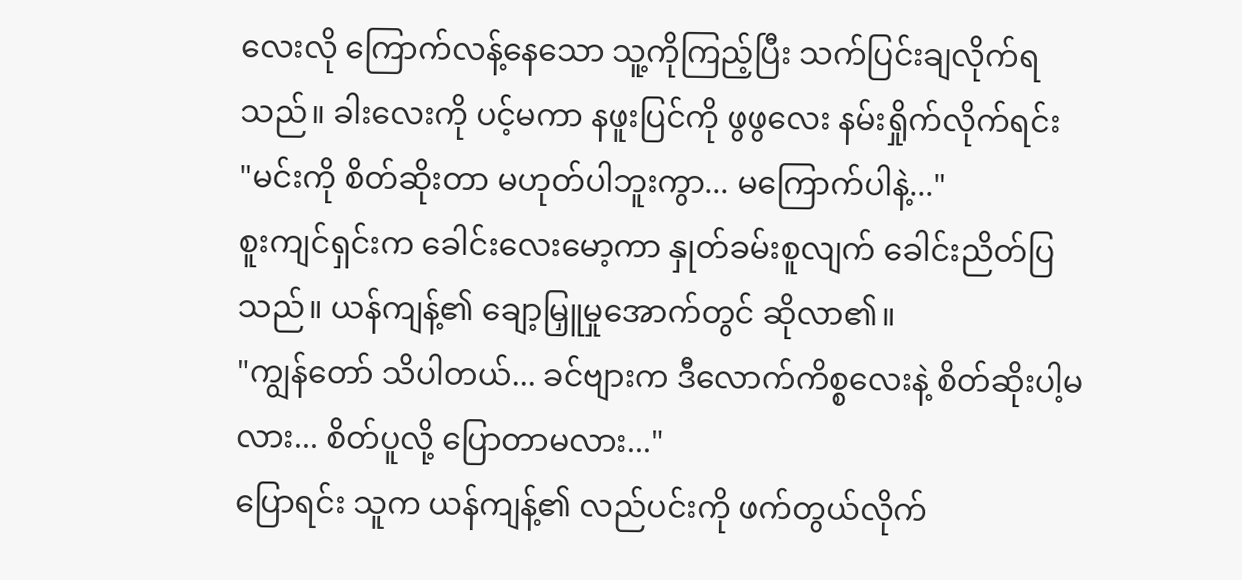လေးလို ကြောက်လန့်နေသော သူ့ကိုကြည့်ပြီး သက်ပြင်းချလိုက်ရသည်။ ခါးလေးကို ပင့်မကာ နဖူးပြင်ကို ဖွဖွလေး နမ်းရှိုက်လိုက်ရင်း
"မင်းကို စိတ်ဆိုးတာ မဟုတ်ပါဘူးကွာ... မကြောက်ပါနဲ့..."
စူးကျင်ရှင်းက ခေါင်းလေးမော့ကာ နှုတ်ခမ်းစူလျက် ခေါင်းညိတ်ပြသည်။ ယန်ကျန့်၏ ချော့မြှူမှုအောက်တွင် ဆိုလာ၏။
"ကျွန်တော် သိပါတယ်... ခင်ဗျားက ဒီလောက်ကိစ္စလေးနဲ့ စိတ်ဆိုးပါ့မလား... စိတ်ပူလို့ ပြောတာမလား..."
ပြောရင်း သူက ယန်ကျန့်၏ လည်ပင်းကို ဖက်တွယ်လိုက်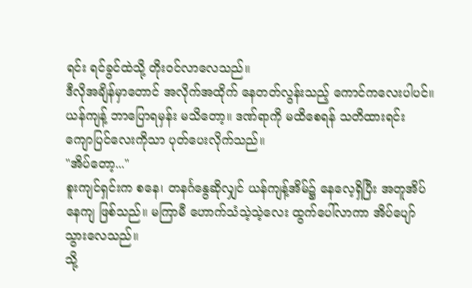ရင်း ရင်ခွင်ထဲသို့ တိုးဝင်လာလေသည်။
ဒီလိုအချိန်မှာတောင် အလိုက်အထိုက် နေတတ်လွန်းသည့် ကောင်ကလေးပါပင်။
ယန်ကျန့် ဘာပြောရမှန်း မသိတော့။ ဒဏ်ရာကို မထိစေရန် သတိထားရင်း ကျောပြင်လေးကိုသာ ပုတ်ပေးလိုက်သည်။
"အိပ်တော့..."
စူးကျင်ရှင်းက စနေ၊ တနင်္ဂနွေဆိုလျှင် ယန်ကျန့်အိမ်၌ နေလေ့ရှိပြီး အတူအိပ်နေကျ ဖြစ်သည်။ မကြာမီ ဟောက်သံသဲ့သဲ့လေး ထွက်ပေါ်လာကာ အိပ်ပျော်သွားလေသည်။
သို့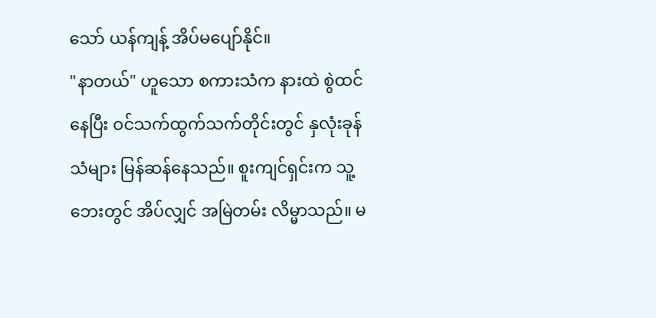သော် ယန်ကျန့် အိပ်မပျော်နိုင်။
"နာတယ်" ဟူသော စကားသံက နားထဲ စွဲထင်နေပြီး ဝင်သက်ထွက်သက်တိုင်းတွင် နှလုံးခုန်သံများ မြန်ဆန်နေသည်။ စူးကျင်ရှင်းက သူ့ဘေးတွင် အိပ်လျှင် အမြဲတမ်း လိမ္မာသည်။ မ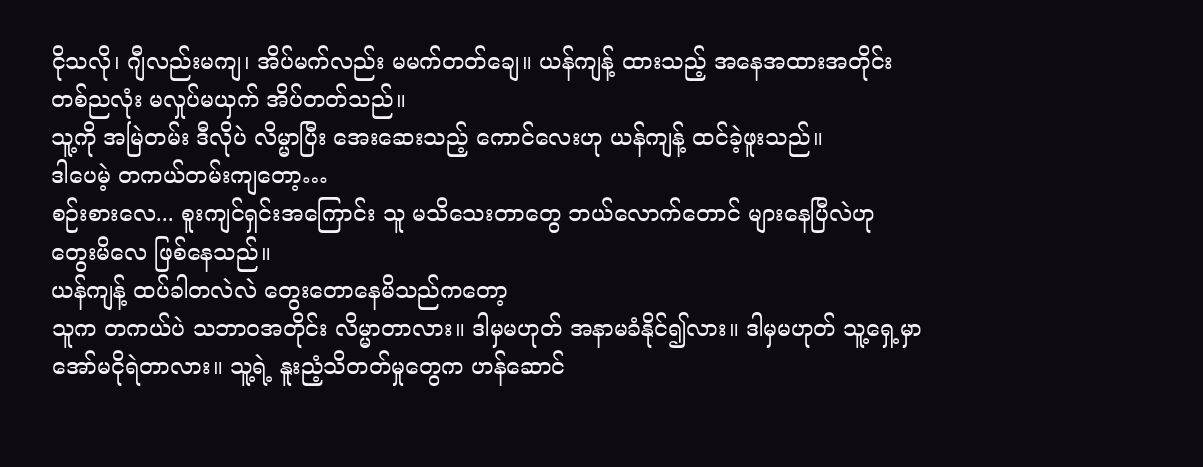ငိုသလို၊ ဂျီလည်းမကျ၊ အိပ်မက်လည်း မမက်တတ်ချေ။ ယန်ကျန့် ထားသည့် အနေအထားအတိုင်း တစ်ညလုံး မလှုပ်မယှက် အိပ်တတ်သည်။
သူ့ကို အမြဲတမ်း ဒီလိုပဲ လိမ္မာပြီး အေးဆေးသည့် ကောင်လေးဟု ယန်ကျန့် ထင်ခဲ့ဖူးသည်။
ဒါပေမဲ့ တကယ်တမ်းကျတော့…
စဉ်းစားလေ... စူးကျင်ရှင်းအကြောင်း သူ မသိသေးတာတွေ ဘယ်လောက်တောင် များနေပြီလဲဟု တွေးမိလေ ဖြစ်နေသည်။
ယန်ကျန့် ထပ်ခါတလဲလဲ တွေးတောနေမိသည်ကတော့
သူက တကယ်ပဲ သဘာဝအတိုင်း လိမ္မာတာလား။ ဒါမှမဟုတ် အနာမခံနိုင်၍လား။ ဒါမှမဟုတ် သူ့ရှေ့မှာ အော်မငိုရဲတာလား။ သူ့ရဲ့ နူးညံ့သိတတ်မှုတွေက ဟန်ဆောင်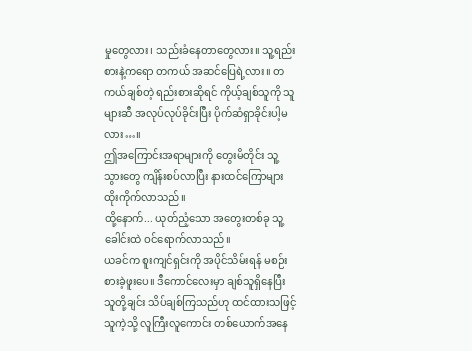မှုတွေလား၊ သည်းခံနေတာတွေလား။ သူ့ရည်းစားနဲ့ကရော တကယ် အဆင်ပြေရဲ့လား။ တကယ်ချစ်တဲ့ ရည်းစားဆိုရင် ကိုယ့်ချစ်သူကို သူများဆီ အလုပ်လုပ်ခိုင်းပြီး ပိုက်ဆံရှာခိုင်းပါ့မလား…။
ဤအကြောင်းအရာများကို တွေးမိတိုင်း သူ့သွားတွေ ကျိန်းစပ်လာပြီး နားထင်ကြောများ ထိုးကိုက်လာသည်။
ထို့နောက်... ယုတ်ညံ့သော အတွေးတစ်ခု သူ့ခေါင်းထဲ ဝင်ရောက်လာသည်။
ယခင်က စူးကျင်ရှင်းကို အပိုင်သိမ်းရန် မစဉ်းစားခဲ့ဖူးပေ။ ဒီကောင်လေးမှာ ချစ်သူရှိနေပြီး သူတို့ချင်း သိပ်ချစ်ကြသည်ဟု ထင်ထားသဖြင့် သူကဲ့သို့ လူကြီးလူကောင်း တစ်ယောက်အနေ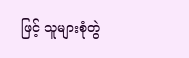ဖြင့် သူများစုံတွဲ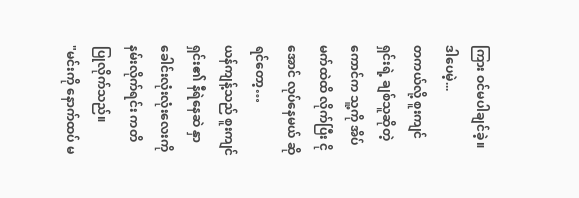ကြား ဝင်မပါချင်ခဲ့။
ဒါပေမဲ့...
တကယ်လို့ စူးကျင်ရှင်းရဲ့ ချစ်သူဆိုတဲ့ကောင်က သူ့ကို အိပ်မက်ထဲထိ လိုက်ပြီး ငိုအောင် လုပ်နေမယ် ဆိုရင်တော့…
ယန်ကျန့်သည် စူးကျင်ရှင်း၏ နီရဲနေဆဲ နှာခေါင်းလုံးလုံးလေးကို နမ်းလိုက်ရင်း ကတိပြုလိုက်သည်။
"မင်းကို နောက်ထပ် မ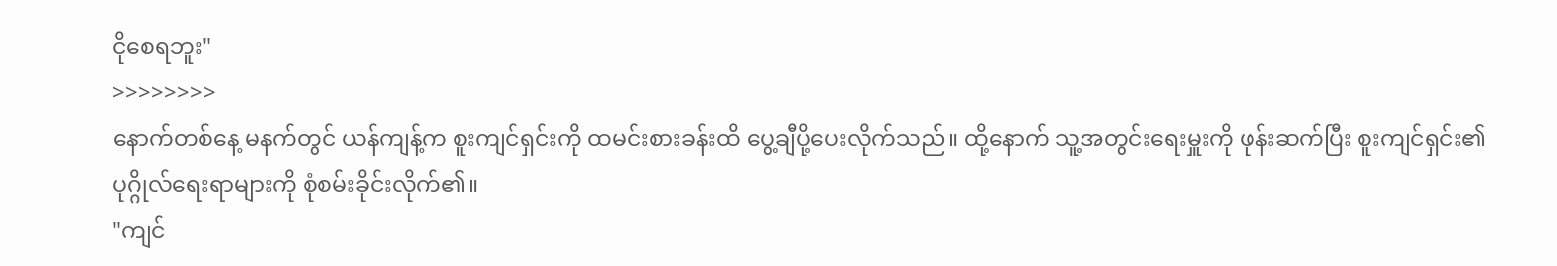ငိုစေရဘူး"
>>>>>>>>
နောက်တစ်နေ့ မနက်တွင် ယန်ကျန့်က စူးကျင်ရှင်းကို ထမင်းစားခန်းထိ ပွေ့ချီပို့ပေးလိုက်သည်။ ထို့နောက် သူ့အတွင်းရေးမှူးကို ဖုန်းဆက်ပြီး စူးကျင်ရှင်း၏ ပုဂ္ဂိုလ်ရေးရာများကို စုံစမ်းခိုင်းလိုက်၏။
"ကျင်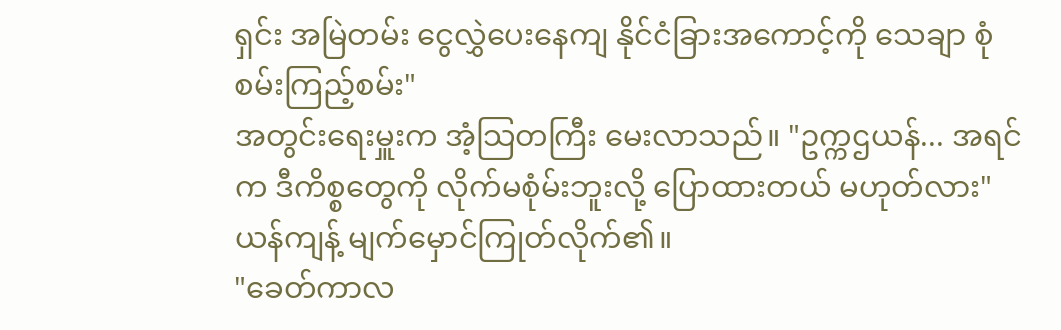ရှင်း အမြဲတမ်း ငွေလွှဲပေးနေကျ နိုင်ငံခြားအကောင့်ကို သေချာ စုံစမ်းကြည့်စမ်း"
အတွင်းရေးမှူးက အံ့သြတကြီး မေးလာသည်။ "ဥက္ကဌယန်... အရင်က ဒီကိစ္စတွေကို လိုက်မစုံမ်းဘူးလို့ ပြောထားတယ် မဟုတ်လား"
ယန်ကျန့် မျက်မှောင်ကြုတ်လိုက်၏။
"ခေတ်ကာလ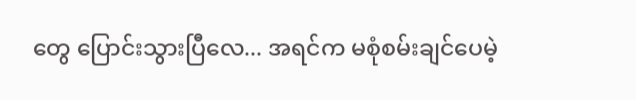တွေ ပြောင်းသွားပြီလေ... အရင်က မစုံစမ်းချင်ပေမဲ့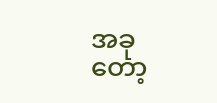အခုတော့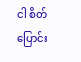ငါ စိတ်ပြောင်း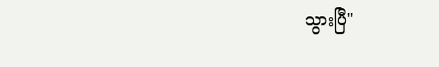သွားပြီ"